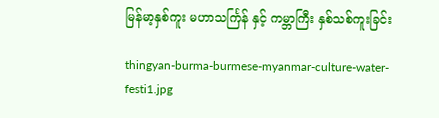မြန်မာ့နှစ်ကူး မဟာသင်္ကြန် နှင့် ကမ္ဘာကြီး နှစ်သစ်ကူးခြင်း

thingyan-burma-burmese-myanmar-culture-water-festi1.jpg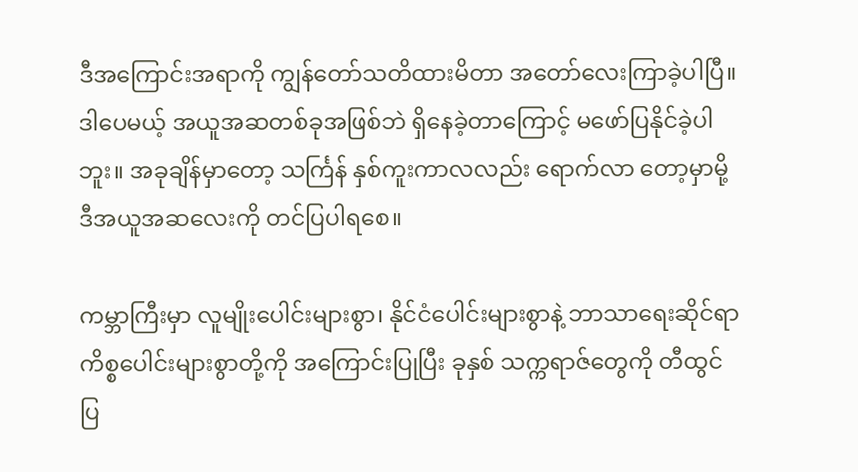ဒီအကြောင်းအရာကို ကျွန်တော်သတိထားမိတာ အတော်လေးကြာခဲ့ပါပြီ။ ဒါပေမယ့် အယူအဆတစ်ခုအဖြစ်ဘဲ ရှိနေခဲ့တာကြောင့် မဖော်ပြနိုင်ခဲ့ပါဘူး။ အခုချိန်မှာတော့ သင်္ကြန် နှစ်ကူးကာလလည်း ရောက်လာ တော့မှာမို့ ဒီအယူအဆလေးကို တင်ပြပါရစေ။

ကမ္ဘာကြီးမှာ လူမျိုးပေါင်းများစွာ၊ နိုင်ငံပေါင်းများစွာနဲ့ ဘာသာရေးဆိုင်ရာ ကိစ္စပေါင်းများစွာတို့ကို အကြောင်းပြုပြီး ခုနှစ် သက္ကရာဇ်တွေကို တီထွင် ပြ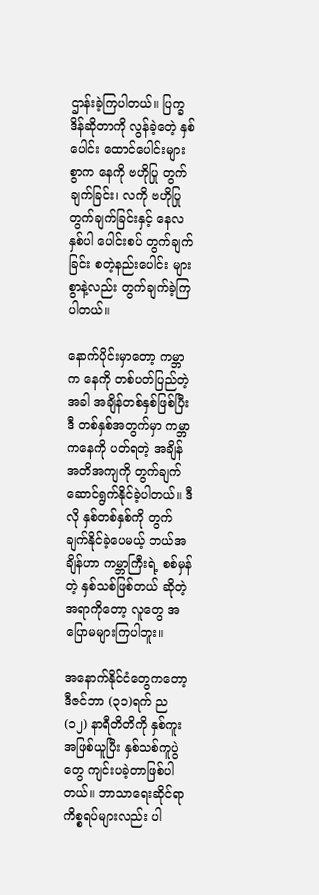ဌာန်းခဲ့ကြပါတယ်။ ပြက္ခဒိန်ဆိုတာကို လွန်ခဲ့တေဲ့ နှစ်ပေါင်း ထောင်ပေါင်းများစွာက နေကို ဗဟိုပြု တွက်ချက်ခြင်း၊ လကို ဗဟိုပြု တွက်ချက်ခြင်းနှင့် နေလ နှစ်ပါ ပေါင်းစပ် တွက်ချက်ခြင်း စတဲ့နည်းပေါင်း များစွာနဲ့လည်း တွက်ချက်ခဲ့ကြပါတယ်။

နောက်ပိုင်းမှာတော့ ကမ္ဘာက နေကို တစ်ပတ်ပြည်တဲ့အခါ အချိန်တစ်နှစ်ဖြစ်ပြီး ဒီ တစ်နှစ်အတွက်မှာ ကမ္ဘာကနေကို ပတ်ရတဲ့ အချိန် အတိအကျကို တွက်ချက် ဆောင်ရွက်နိုင်ခဲ့ပါတယ်။ ဒီလို နှစ်တစ်နှစ်ကို တွက်ချက်နိုင်ခဲ့ပေမယ့် ဘယ်အချိန်ဟာ ကမ္ဘာကြီးရဲ့ စစ်မှန်တဲ့ နှစ်သစ်ဖြစ်တယ် ဆိုတဲ့ အရာကိုတော့ လူတွေ အပြောမများကြပါဘူး။

အနောက်နိုင်ငံတွေကတော့ ဒီဇင်ဘာ (၃၁)ရက် ည(၁၂) နာရီတိတိကို နှစ်ကူးအဖြစ်ယူပြီး နှစ်သစ်ကူပွဲတွေ ကျင်းပခဲ့တာဖြစ်ပါတယ်။ ဘာသာရေးဆိုင်ရာ ကိစ္စရပ်များလည်း ပါ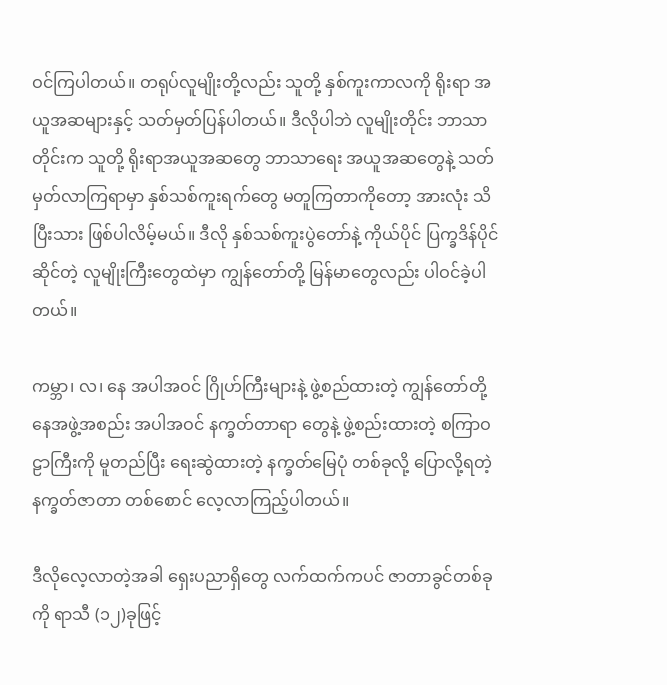ဝင်ကြပါတယ်။ တရုပ်လူမျိုးတို့လည်း သူတို့ နှစ်ကူးကာလကို ရိုးရာ အယူအဆများနှင့် သတ်မှတ်ပြန်ပါတယ်။ ဒီလိုပါဘဲ လူမျိုးတိုင်း ဘာသာတိုင်းက သူတို့ ရိုးရာအယူအဆတွေ ဘာသာရေး အယူအဆတွေနဲ့ သတ်မှတ်လာကြရာမှာ နှစ်သစ်ကူးရက်တွေ မတူကြတာကိုတော့ အားလုံး သိပြီးသား ဖြစ်ပါလိမ့်မယ်။ ဒီလို နှစ်သစ်ကူးပွဲတော်နဲ့ ကိုယ်ပိုင် ပြက္ခဒိန်ပိုင်ဆိုင်တဲ့ လူမျိုးကြီးတွေထဲမှာ ကျွန်တော်တို့ မြန်မာတွေလည်း ပါဝင်ခဲ့ပါတယ်။

ကမ္ဘာ၊ လ၊ နေ အပါအဝင် ဂြိုဟ်ကြီးများနဲ့ ဖွဲ့စည်ထားတဲ့ ကျွန်တော်တို့ နေအဖွဲ့အစည်း အပါအဝင် နက္ခတ်တာရာ တွေနဲ့ ဖွဲ့စည်းထားတဲ့ စကြာဝဠာကြီးကို မူတည်ပြီး ရေးဆွဲထားတဲ့ နက္ခတ်မြေပုံ တစ်ခုလို့ ပြောလို့ရတဲ့ နက္ခတ်ဇာတာ တစ်စောင် လေ့လာကြည့်ပါတယ်။

ဒီလိုလေ့လာတဲ့အခါ ရှေးပညာရှိတွေ လက်ထက်ကပင် ဇာတာခွင်တစ်ခုကို ရာသီ (၁၂)ခုဖြင့်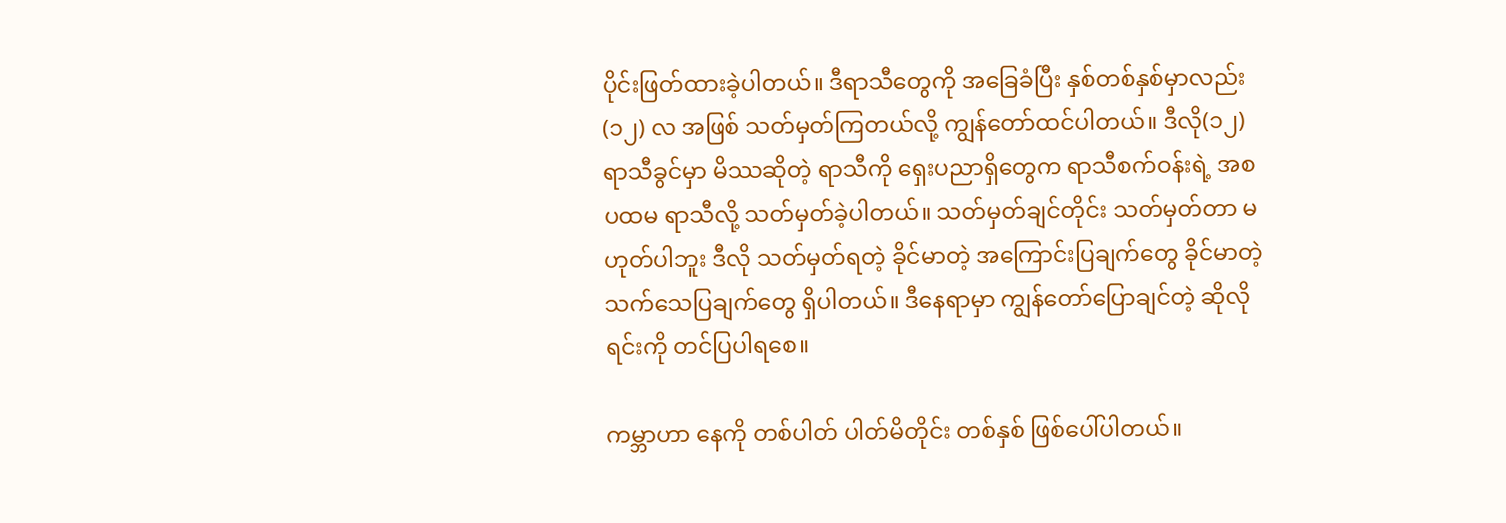ပိုင်းဖြတ်ထားခဲ့ပါတယ်။ ဒီရာသီတွေကို အခြေခံပြီး နှစ်တစ်နှစ်မှာလည်း (၁၂) လ အဖြစ် သတ်မှတ်ကြတယ်လို့ ကျွန်တော်ထင်ပါတယ်။ ဒီလို(၁၂) ရာသီခွင်မှာ မိဿဆိုတဲ့ ရာသီကို ရှေးပညာရှိတွေက ရာသီစက်ဝန်းရဲ့ အစ ပထမ ရာသီလို့ သတ်မှတ်ခဲ့ပါတယ်။ သတ်မှတ်ချင်တိုင်း သတ်မှတ်တာ မဟုတ်ပါဘူး ဒီလို သတ်မှတ်ရတဲ့ ခိုင်မာတဲ့ အကြောင်းပြချက်တွေ ခိုင်မာတဲ့ သက်သေပြချက်တွေ ရှိပါတယ်။ ဒီနေရာမှာ ကျွန်တော်ပြောချင်တဲ့ ဆိုလိုရင်းကို တင်ပြပါရစေ။

ကမ္ဘာဟာ နေကို တစ်ပါတ် ပါတ်မိတိုင်း တစ်နှစ် ဖြစ်ပေါ်ပါတယ်။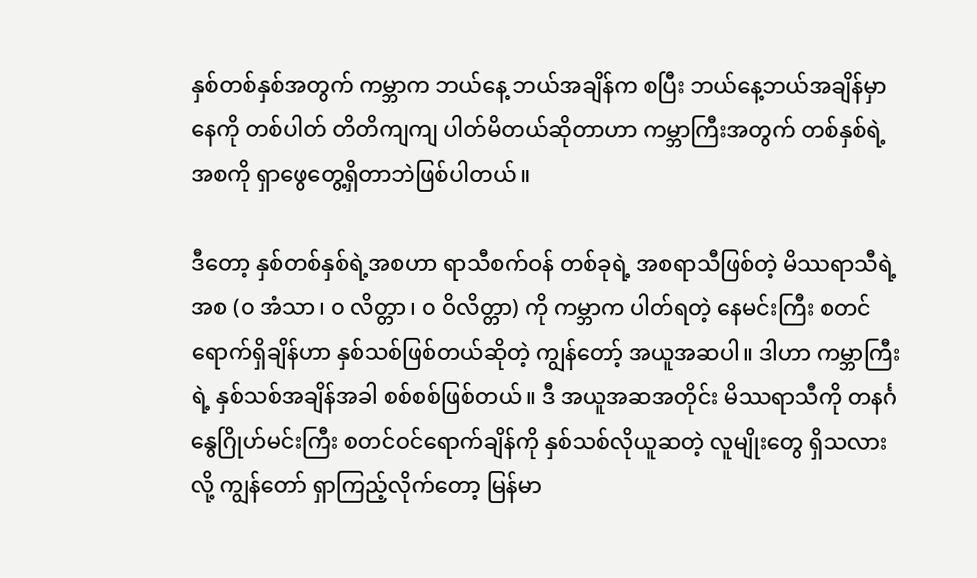နှစ်တစ်နှစ်အတွက် ကမ္ဘာက ဘယ်နေ့ ဘယ်အချိန်က စပြီး ဘယ်နေ့ဘယ်အချိန်မှာ နေကို တစ်ပါတ် တိတိကျကျ ပါတ်မိတယ်ဆိုတာဟာ ကမ္ဘာကြီးအတွက် တစ်နှစ်ရဲ့ အစကို ရှာဖွေတွေ့ရှိတာဘဲဖြစ်ပါတယ်။

ဒီတော့ နှစ်တစ်နှစ်ရဲ့အစဟာ ရာသီစက်ဝန် တစ်ခုရဲ့ အစရာသီဖြစ်တဲ့ မိဿရာသီရဲ့အစ (၀ အံသာ၊ ၀ လိတ္တာ၊ ၀ ဝိလိတ္တာ) ကို ကမ္ဘာက ပါတ်ရတဲ့ နေမင်းကြီး စတင်ရောက်ရှိချိန်ဟာ နှစ်သစ်ဖြစ်တယ်ဆိုတဲ့ ကျွန်တော့် အယူအဆပါ။ ဒါဟာ ကမ္ဘာကြီးရဲ့ နှစ်သစ်အချိန်အခါ စစ်စစ်ဖြစ်တယ်။ ဒီ အယူအဆအတိုင်း မိဿရာသီကို တနင်္ဂနွေဂြိုဟ်မင်းကြီး စတင်ဝင်ရောက်ချိန်ကို နှစ်သစ်လိုယူဆတဲ့ လူမျိုးတွေ ရှိသလားလို့ ကျွန်တော် ရှာကြည့်လိုက်တော့ မြန်မာ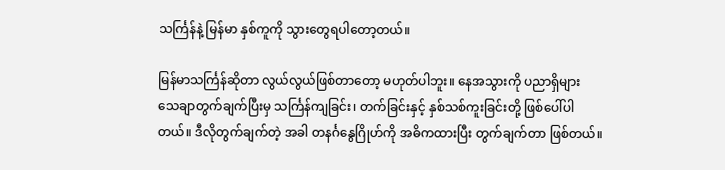သင်္ကြန်နဲ့ မြန်မာ နှစ်ကူကို သွားတွေရပါတော့တယ်။

မြန်မာသင်္ကြန်ဆိုတာ လွယ်လွယ်ဖြစ်တာတော့ မဟုတ်ပါဘူး။ နေအသွားကို ပညာရှိများ သေချာတွက်ချက်ပြီးမှ သင်္ကြန်ကျခြင်း၊ တက်ခြင်းနှင့် နှစ်သစ်ကူးခြင်းတို့ ဖြစ်ပေါ်ပါတယ်။ ဒီလိုတွက်ချက်တဲ့ အခါ တနင်္ဂနွေဂြိုဟ်ကို အဓိကထားပြီး တွက်ချက်တာ ဖြစ်တယ်။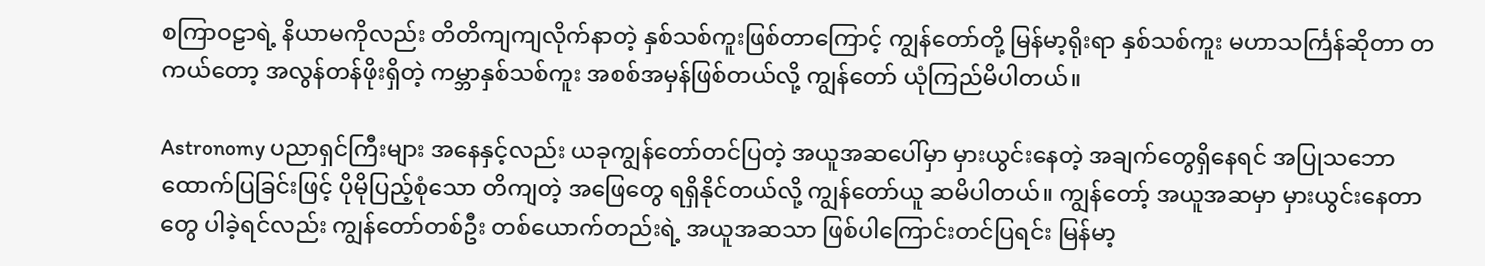စကြာဝဠာရဲ့ နိယာမကိုလည်း တိတိကျကျလိုက်နာတဲ့ နှစ်သစ်ကူးဖြစ်တာကြောင့် ကျွန်တော်တို့ မြန်မာ့ရိုးရာ နှစ်သစ်ကူး မဟာသင်္ကြန်ဆိုတာ တကယ်တော့ အလွန်တန်ဖိုးရှိတဲ့ ကမ္ဘာနှစ်သစ်ကူး အစစ်အမှန်ဖြစ်တယ်လို့ ကျွန်တော် ယုံကြည်မိပါတယ်။

Astronomy ပညာရှင်ကြီးများ အနေနှင့်လည်း ယခုကျွန်တော်တင်ပြတဲ့ အယူအဆပေါ်မှာ မှားယွင်းနေတဲ့ အချက်တွေရှိနေရင် အပြုသဘော ထောက်ပြခြင်းဖြင့် ပိုမိုပြည့်စုံသော တိကျတဲ့ အဖြေတွေ ရရှိနိုင်တယ်လို့ ကျွန်တော်ယူ ဆမိပါတယ်။ ကျွန်တော့် အယူအဆမှာ မှားယွင်းနေတာတွေ ပါခဲ့ရင်လည်း ကျွန်တော်တစ်ဦး တစ်ယောက်တည်းရဲ့ အယူအဆသာ ဖြစ်ပါကြောင်းတင်ပြရင်း မြန်မာ့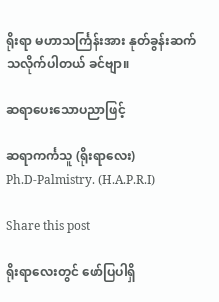ရိုးရာ မဟာသင်္ကြန်းအား နုတ်ခွန်းဆက်သလိုက်ပါတယ် ခင်ဗျာ။

ဆရာပေးသောပညာဖြင့်

ဆရာကင်္ကသူ (ရိုးရာလေး)
Ph.D-Palmistry. (H.A.P.R.I)

Share this post

ရိုးရာလေးတွင် ဖော်ပြပါရှိ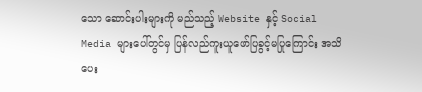သော ဆောင်းပါးများကို မည်သည့် Website နှင့် Social Media များပေါ်တွင်မှ ပြန်လည်ကူးယူဖော်ပြခွင့်မပြုကြောင်း အသိပေး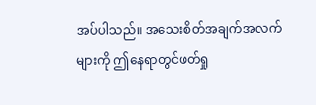အပ်ပါသည်။ အသေးစိတ်အချက်အလက်များကို ဤနေရာတွင်ဖတ်ရှု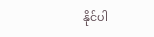နိုင်ပါ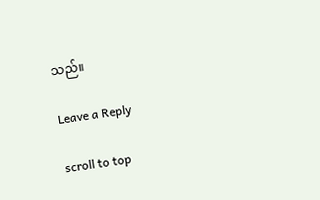သည်။

Leave a Reply

scroll to top